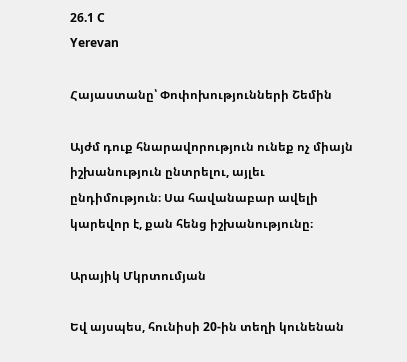26.1 C
Yerevan

Հայաստանը՝ Փոփոխությունների Շեմին

Այժմ դուք հնարավորություն ունեք ոչ միայն իշխանություն ընտրելու, այլեւ ընդիմություն։ Սա հավանաբար ավելի կարեվոր է, քան հենց իշխանությունը։

Արայիկ Մկրտումյան

Եվ այսպես, հունիսի 20-ին տեղի կունենան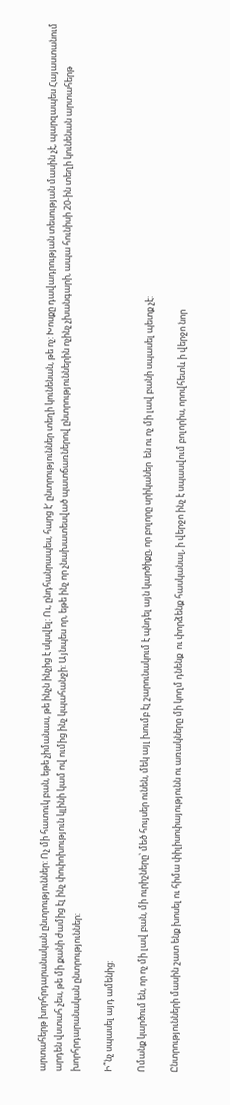արտահերթ խորհրդարանական ընտրություններ: Ոչ մի հատուկ բան, եթե չիմանաս, թե ինչն ինչից է սկսվել: Ու, ընդհանրապես, հարց է‘ ընտրություններ տեղի կունենան, թե ոչ: Խոսքը դավադրության տեսության մասին չէ, պարզապես Հայաստանում արդեն վստահ չես, թե մի քանի ժամից էլ ինչ փոփոխություն կլինի կամ ով ումից ինչ կպահանջի: Այնպես որ, եթե ինչ որ չնախատեսված պատճառներով ընտրություններին ոչինչ չխանգարի, ապա հունիսի 20-ին տեղի կունենան արտահերթ խորհրդարանական ընտրություններ:

Ի՞նչ սպասել այդ ամենից:

Ոմանք կարծում են, որ ոչ մի լավ բան, մի ուրիշները՝ մեծ հույսեր ունեն, մեկ այլ խումբ էլ շարունակում է պնդել այն կարծիքը, որ բոլորը սրիկաներ  են ու ոչ մի լավ բանի սպասել պետք չէ:

Ընտրությունների մասին շատ ենք խոսել ու հիմա փիլիսոփայությունն ու առակները մի կողմ դնենք  ու փորձենք հասկանալ, ի վերջո ինչ է սպասվում բոլորիս, որովհետև ի վերջո նոր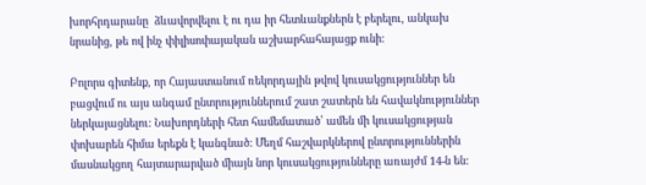խորհրդարանը  ձևավորվելու է ու դա իր հետևանքներն է բերելու, անկախ նրանից, թե ով ինչ փիլիսոփայական աշխարհահայացք ունի:

Բոլորս գիտենք, որ Հայաստանում ռեկորդային թվով կուսակցություններ են բացվում ու այս անգամ ընտրություններում շատ շատերն են հավակնություններ ներկայացնելու: Նախորդների հետ համեմատած՝ ամեն մի կուսակցության փոխարեն հիմա երեքն է կանգնած: Մեղմ հաշվարկներով ընտրություններին մասնակցող հայտարարված միայն նոր կուսակցությունները առայժմ 14‑ն են: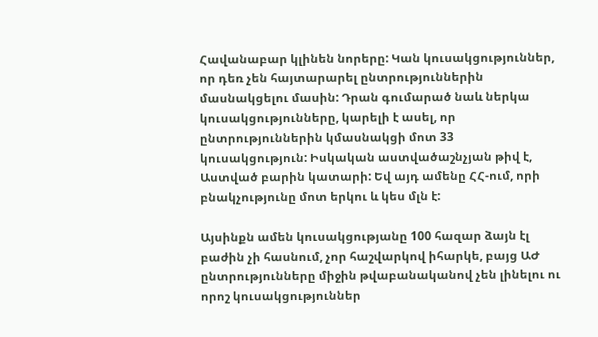Հավանաբար կլինեն նորերը: Կան կուսակցություններ, որ դեռ չեն հայտարարել ընտրություններին մասնակցելու մասին: Դրան գումարած նաև ներկա կուսակցությունները, կարելի է ասել, որ ընտրություններին կմասնակցի մոտ 33 կուսակցություն: Իսկական աստվածաշնչյան թիվ է, Աստված բարին կատարի: Եվ այդ ամենը ՀՀ-ում, որի բնակչությունը մոտ երկու և կես մլն է:

Այսինքն ամեն կուսակցությանը 100 հազար ձայն էլ բաժին չի հասնում, չոր հաշվարկով իհարկե, բայց ԱԺ ընտրությունները միջին թվաբանականով չեն լինելու ու որոշ կուսակցություններ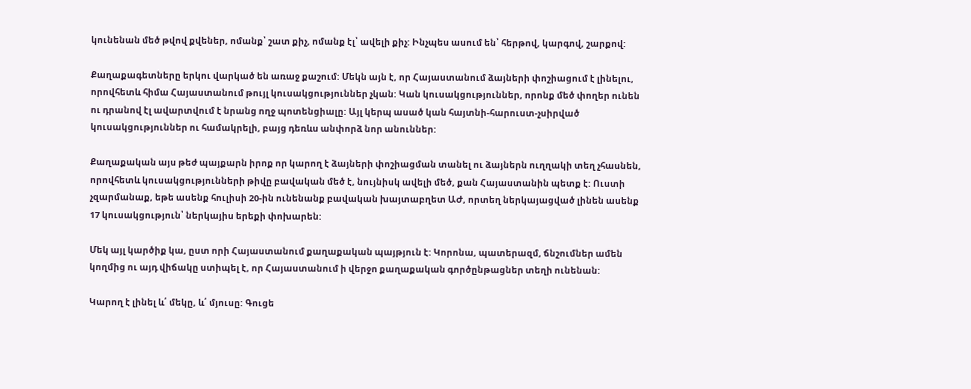կունենան մեծ թվով քվեներ, ոմանք՝ շատ քիչ, ոմանք էլ՝ ավելի քիչ: Ինչպես ասում են՝ հերթով, կարգով, շարքով:

Քաղաքագետները երկու վարկած են առաջ քաշում: Մեկն այն է, որ Հայաստանում ձայների փոշիացում է լինելու, որովհետև հիմա Հայաստանում թույլ կուսակցություններ չկան: Կան կուսակցություններ, որոնք մեծ փողեր ունեն ու դրանով էլ ավարտվում է նրանց ողջ պոտենցիալը: Այլ կերպ ասած կան հայտնի-հարուստ-չսիրված կուսակցություններ ու համակրելի, բայց դեռևս անփորձ նոր անուններ:

Քաղաքական այս թեժ պայքարն իրոք որ կարող է ձայների փոշիացման տանել ու ձայներն ուղղակի տեղ չհասնեն, որովհետև կուսակցությունների թիվը բավական մեծ է, նույնիսկ ավելի մեծ, քան Հայաստանին պետք է: Ուստի չզարմանաք, եթե ասենք հուլիսի 20-ին ունենանք բավական խայտաբղետ ԱԺ, որտեղ ներկայացված լինեն ասենք 17 կուսակցություն՝ ներկայիս երեքի փոխարեն:

Մեկ այլ կարծիք կա, ըստ որի Հայաստանում քաղաքական պայթյուն է: Կորոնա, պատերազմ, ճնշումներ ամեն կողմից ու այդ վիճակը ստիպել է, որ Հայաստանում ի վերջո քաղաքական գործընթացներ տեղի ունենան:

Կարող է լինել և՛ մեկը, և՛ մյուսը: Գուցե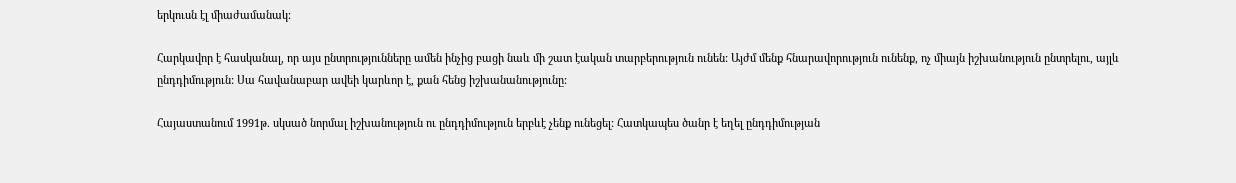երկուսն էլ միաժամանակ:

Հարկավոր է հասկանալ, որ այս ընտրությունները ամեն ինչից բացի նաև մի շատ էական տարբերություն ունեն: Այժմ մենք հնարավորություն ունենք, ոչ միայն իշխանություն ընտրելու, այլև ընդդիմություն: Սա հավանաբար ավեի կարևոր է, քան հենց իշխանանությունը:

Հայաստանում 1991թ. սկսած նորմալ իշխանություն ու ընդդիմություն երբևէ չենք ունեցել: Հատկապես ծանր է եղել ընդդիմության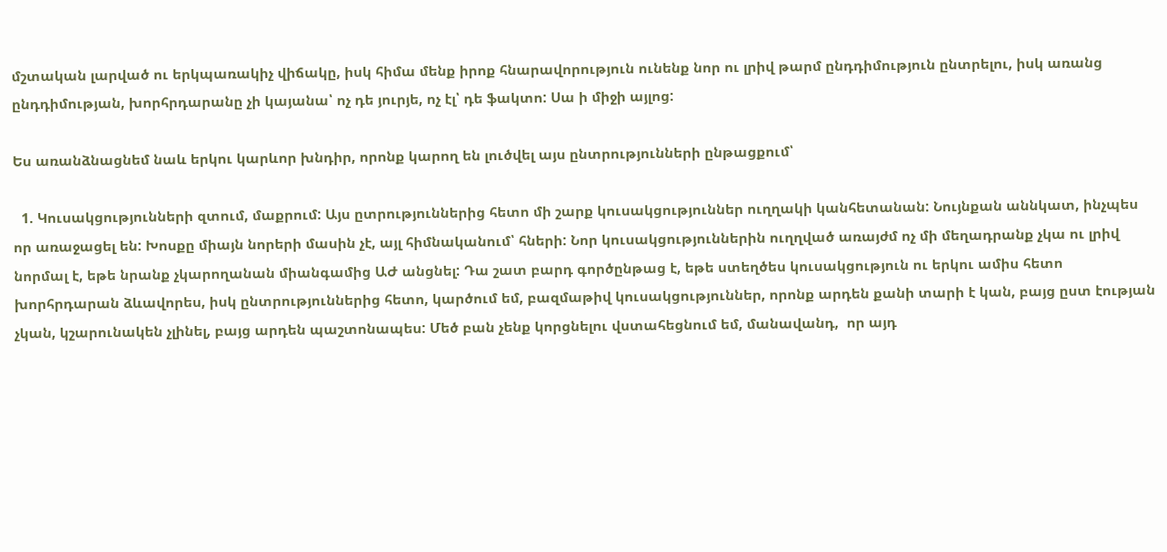մշտական լարված ու երկպառակիչ վիճակը, իսկ հիմա մենք իրոք հնարավորություն ունենք նոր ու լրիվ թարմ ընդդիմություն ընտրելու, իսկ առանց ընդդիմության, խորհրդարանը չի կայանա՝ ոչ դե յուրյե, ոչ էլ՝ դե ֆակտո: Սա ի միջի այլոց:

Ես առանձնացնեմ նաև երկու կարևոր խնդիր, որոնք կարող են լուծվել այս ընտրությունների ընթացքում՝

  1. Կուսակցությունների զտում, մաքրում: Այս ըտրություններից հետո մի շարք կուսակցություններ ուղղակի կանհետանան: Նույնքան աննկատ, ինչպես որ առաջացել են: Խոսքը միայն նորերի մասին չէ, այլ հիմնականում՝ հների: Նոր կուսակցություններին ուղղված առայժմ ոչ մի մեղադրանք չկա ու լրիվ նորմալ է, եթե նրանք չկարողանան միանգամից ԱԺ անցնել: Դա շատ բարդ գործընթաց է, եթե ստեղծես կուսակցություն ու երկու ամիս հետո խորհրդարան ձևավորես, իսկ ընտրություններից հետո, կարծում եմ, բազմաթիվ կուսակցություններ, որոնք արդեն քանի տարի է կան, բայց ըստ էության չկան, կշարունակեն չլինել, բայց արդեն պաշտոնապես: Մեծ բան չենք կորցնելու վստահեցնում եմ, մանավանդ,  որ այդ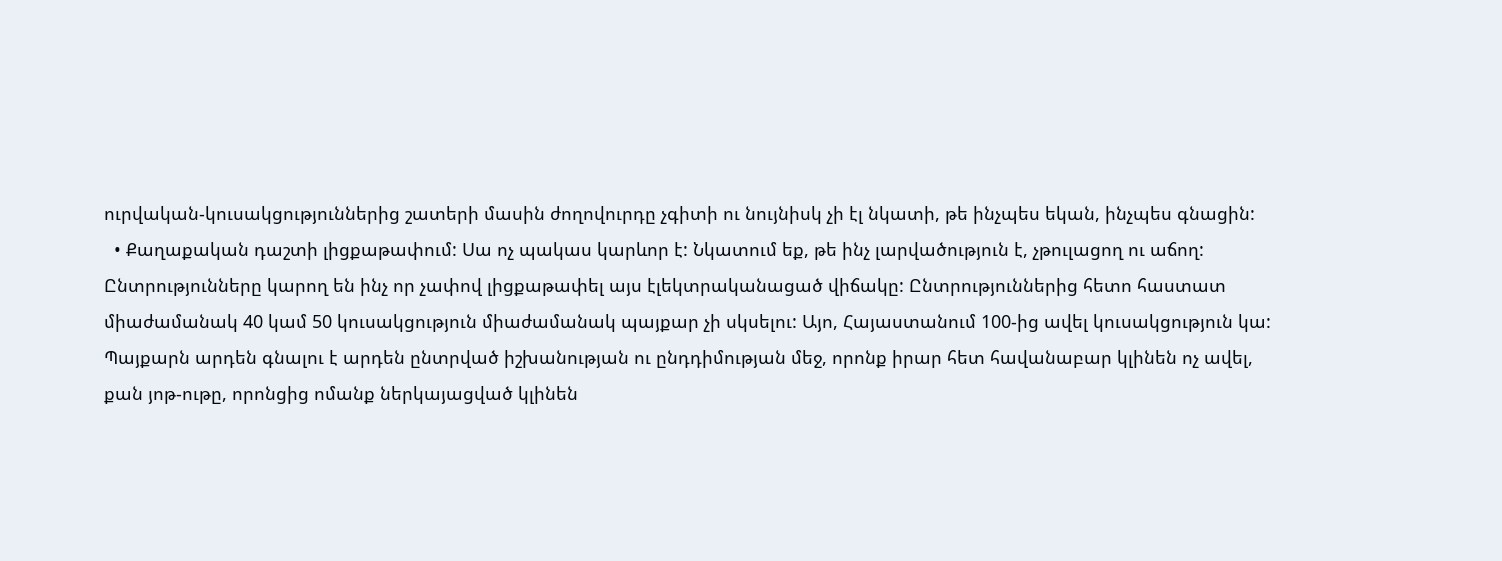ուրվական-կուսակցություններից շատերի մասին ժողովուրդը չգիտի ու նույնիսկ չի էլ նկատի, թե ինչպես եկան, ինչպես գնացին:
  • Քաղաքական դաշտի լիցքաթափում: Սա ոչ պակաս կարևոր է: Նկատում եք, թե ինչ լարվածություն է, չթուլացող ու աճող: Ընտրությունները կարող են ինչ որ չափով լիցքաթափել այս էլեկտրականացած վիճակը: Ընտրություններից հետո հաստատ միաժամանակ 40 կամ 50 կուսակցություն միաժամանակ պայքար չի սկսելու: Այո, Հայաստանում 100-ից ավել կուսակցություն կա: Պայքարն արդեն գնալու է արդեն ընտրված իշխանության ու ընդդիմության մեջ, որոնք իրար հետ հավանաբար կլինեն ոչ ավել, քան յոթ-ութը, որոնցից ոմանք ներկայացված կլինեն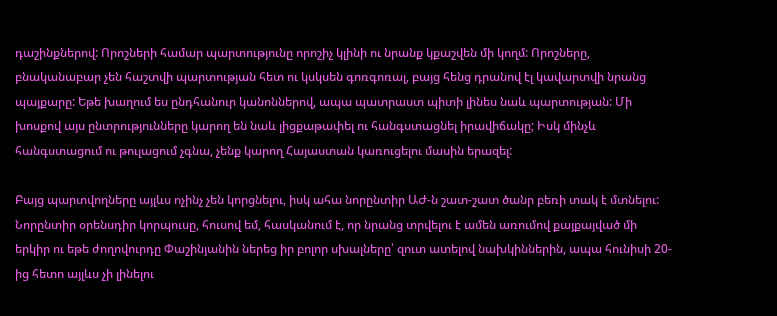դաշինքներով: Որոշների համար պարտությունը որոշիչ կլինի ու նրանք կքաշվեն մի կողմ: Որոշները, բնականաբար չեն հաշտվի պարտության հետ ու կսկսեն գոռգոռալ, բայց հենց դրանով էլ կավարտվի նրանց պայքարը: Եթե խաղում ես ընդհանուր կանոններով, ապա պատրաստ պիտի լինես նաև պարտության: Մի խոսքով այս ընտրությունները կարող են նաև լիցքաթափել ու հանգստացնել իրավիճակը; Իսկ մինչև հանգստացում ու թուլացում չգնա, չենք կարող Հայաստան կառուցելու մասին երազել:

Բայց պարտվողները այլևս ոչինչ չեն կորցնելու, իսկ ահա նորընտիր ԱԺ‑ն շատ-շատ ծանր բեռի տակ է մտնելու: Նորընտիր օրենսդիր կորպուսը, հուսով եմ, հասկանում է, որ նրանց տրվելու է ամեն առումով քայքայված մի երկիր ու եթե ժողովուրդը Փաշինյանին ներեց իր բոլոր սխալները՝ զուտ ատելով նախկիններին, ապա հունիսի 20-ից հետո այլևս չի լինելու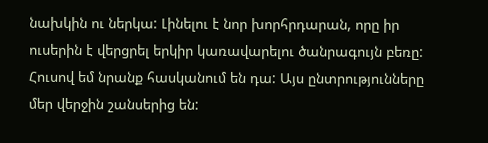նախկին ու ներկա: Լինելու է նոր խորհրդարան, որը իր ուսերին է վերցրել երկիր կառավարելու ծանրագույն բեռը: Հուսով եմ նրանք հասկանում են դա: Այս ընտրությունները մեր վերջին շանսերից են: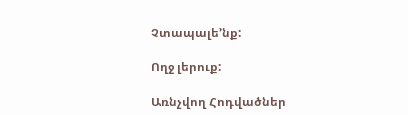Չտապալե’նք:

Ողջ լերուք:

Առնչվող Հոդվածներ